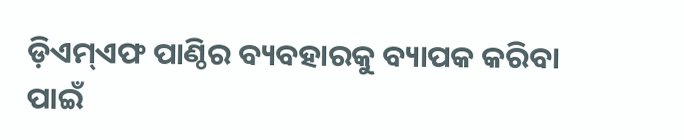ଡ଼ିଏମ୍‌ଏଫ ପାଣ୍ଠିର ବ୍ୟବହାରକୁ ବ୍ୟାପକ କରିବା ପାଇଁ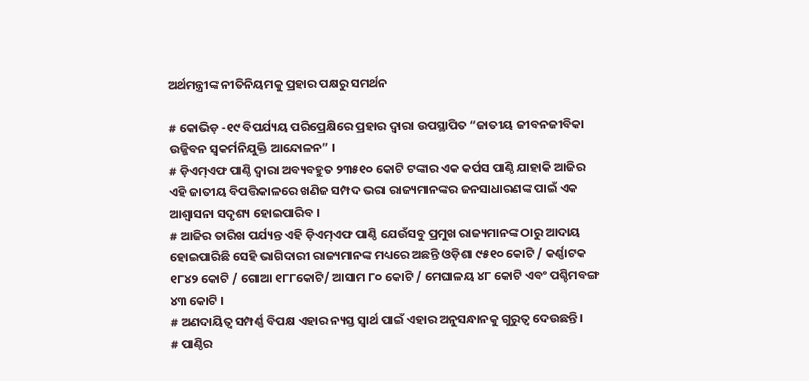ଅର୍ଥମନ୍ତ୍ରୀଙ୍କ ନୀତିନିୟମକୁ ପ୍ରହାର ପକ୍ଷରୁ ସମର୍ଥନ

# କୋଭିଡ଼ -୧୯ ବିପର୍ଯ୍ୟୟ ପରିପ୍ରେକ୍ଷିରେ ପ୍ରହାର ଦ୍ୱାରା ଉପସ୍ଥାପିତ “ଜାତୀୟ ଜୀବନଜୀବିକା ଉଜ୍ଜିବନ ସ୍ୱକର୍ମନିଯୁକ୍ତି ଆନ୍ଦୋଳନ” ।
# ଡ଼ିଏମ୍‌ଏଫ ପାଣ୍ଠି ଦ୍ୱାରା ଅବ୍ୟବହୁତ ୨୩୫୧୦ କୋଟି ଟଙ୍କାର ଏକ କର୍ପସ ପାଣ୍ଠି ଯାହାକି ଆଜିର ଏହି ଜାତୀୟ ବିପତ୍ତିକାଳରେ ଖଣିଜ ସମ୍ପଦ ଭରା ରାଜ୍ୟମାନଙ୍କର ଜନସାଧାରଣଙ୍କ ପାଇଁ ଏକ ଆଶ୍ୱାସନା ସଦୃଶ୍ୟ ହୋଇପାରିବ ।
# ଆଜିର ତାରିଖ ପର୍ଯ୍ୟନ୍ତ ଏହି ଡ଼ିଏମ୍‌ଏଫ ପାଣ୍ଠି ଯେଉଁସବୁ ପ୍ରମୁଖ ରାଜ୍ୟମାନଙ୍କ ଠାରୁ ଆଦାୟ ହୋଇପାରିଛି ସେହି ଭାଗିଦାରୀ ରାଜ୍ୟମାନଙ୍କ ମଧ୍ୟରେ ଅଛନ୍ତି ଓଡ଼ିଶା ୯୫୧୦ କୋଟି / କର୍ଣ୍ଣାଟକ ୧୮୪୨ କୋଟି / ଗୋଆ ୧୮୮କୋଟି/ ଆସାମ ୮୦ କୋଟି / ମେଘାଳୟ ୪୮ କୋଟି ଏବଂ ପଶ୍ଚିମବଙ୍ଗ ୪୩ କୋଟି ।
# ଅଣଦାୟିତ୍ୱ ସମ୍ପର୍ଣ୍ଣ ବିପକ୍ଷ ଏହାର ନ୍ୟସ୍ତ ସ୍ୱାର୍ଥ ପାଇଁ ଏହାର ଅନୁସନ୍ଧାନକୁ ଗୁରୁତ୍ୱ ଦେଉଛନ୍ତି ।
# ପାଣ୍ଠିର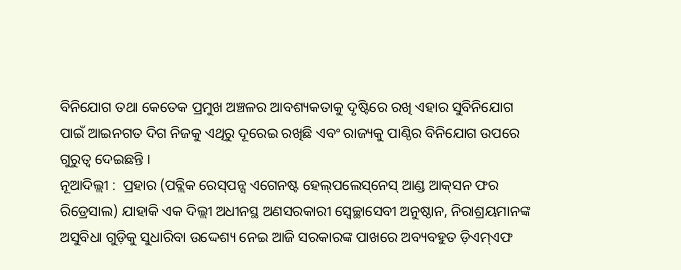ବିନିଯୋଗ ତଥା କେତେକ ପ୍ରମୁଖ ଅଞ୍ଚଳର ଆବଶ୍ୟକତାକୁ ଦୃଷ୍ଟିରେ ରଖି ଏହାର ସୁବିନିଯୋଗ ପାଇଁ ଆଇନଗତ ଦିଗ ନିଜକୁ ଏଥିରୁ ଦୂରେଇ ରଖିଛି ଏବଂ ରାଜ୍ୟକୁ ପାଣ୍ଠିର ବିନିଯୋଗ ଉପରେ ଗୁରୁତ୍ୱ ଦେଇଛନ୍ତି ।
ନୂଆଦିଲ୍ଲୀ :  ପ୍ରହାର (ପବ୍ଲିକ ରେସ୍‌ପନ୍ସ ଏଗେନଷ୍ଟ ହେଲ୍‌ପଲେସ୍‌ନେସ୍ ଆଣ୍ଡ ଆକ୍‌ସନ ଫର ରିଡ୍ରେସାଲ) ଯାହାକି ଏକ ଦିଲ୍ଲୀ ଅଧୀନସ୍ଥ ଅଣସରକାରୀ ସ୍ୱେଚ୍ଛାସେବୀ ଅନୁଷ୍ଠାନ, ନିରାଶ୍ରୟମାନଙ୍କ ଅସୁବିଧା ଗୁଡ଼ିକୁ ସୁଧାରିବା ଉଦ୍ଦେଶ୍ୟ ନେଇ ଆଜି ସରକାରଙ୍କ ପାଖରେ ଅବ୍ୟବହୁତ ଡ଼ିଏମ୍‌ଏଫ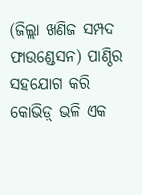(ଜିଲ୍ଲା ଖଣିଜ ସମ୍ପଦ ଫାଉଣ୍ଡେସନ) ପାଣ୍ଠିର ସହଯୋଗ କରି କୋଭିଡ଼୍ ଭଳି ଏକ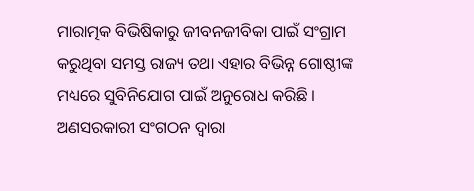ମାରାତ୍ମକ ବିଭିଷିକାରୁ ଜୀବନଜୀବିକା ପାଇଁ ସଂଗ୍ରାମ କରୁଥିବା ସମସ୍ତ ରାଜ୍ୟ ତଥା ଏହାର ବିଭିନ୍ନ ଗୋଷ୍ଠୀଙ୍କ ମଧ୍ୟରେ ସୁବିନିଯୋଗ ପାଇଁ ଅନୁରୋଧ କରିଛି । ଅଣସରକାରୀ ସଂଗଠନ ଦ୍ୱାରା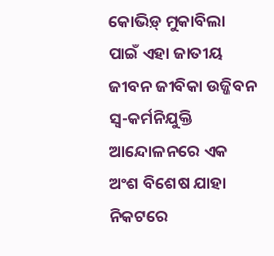କୋଭିଡ଼୍ ମୁକାବିଲା ପାଇଁ ଏହା ଜାତୀୟ ଜୀବନ ଜୀବିକା ଉଜ୍ଜିବନ ସ୍ୱ-କର୍ମନିଯୁକ୍ତି ଆନ୍ଦୋଳନରେ ଏକ ଅଂଶ ବିଶେଷ ଯାହା ନିକଟରେ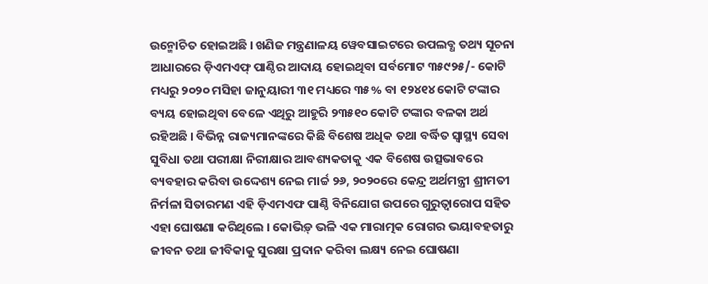ଉନ୍ମୋଚିତ ହୋଇଅଛି । ଖଣିଜ ମନ୍ତ୍ରଣାଳୟ ୱେବସାଇଟରେ ଉପଲବ୍ଧ ତଥ୍ୟ ସୂଚନା ଆଧାରରେ ଡ଼ିଏମଏଫ୍ ପାଣ୍ଠିର ଆଦାୟ ହୋଇଥିବା ସର୍ବମୋଟ ୩୫୯୨୫/- କୋଟି ମଧ୍ୟରୁ ୨୦୨୦ ମସିହା ଜାନୁୟାରୀ ୩୧ ମଧ୍ୟରେ ୩୫% ବା ୧୨୪୧୪ କୋଟି ଟଙ୍କାର ବ୍ୟୟ ହୋଇଥିବା ବେଳେ ଏଥିରୁ ଆହୁରି ୨୩୫୧୦ କୋଟି ଟଙ୍କାର ବଳକା ଅର୍ଥ ରହିଅଛି । ବିଭିନ୍ନ ରାଜ୍ୟମାନଙ୍କରେ କିଛି ବିଶେଷ ଅଧିକ ତଥା ବର୍ଦ୍ଧିତ ସ୍ୱାସ୍ଥ୍ୟ ସେବା ସୁବିଧା ତଥା ପରୀକ୍ଷା ନିରୀକ୍ଷାର ଆବଶ୍ୟକତାକୁ ଏକ ବିଶେଷ ଉତ୍ସଭାବରେ ବ୍ୟବହାର କରିବା ଉଦ୍ଦେଶ୍ୟ ନେଇ ମାର୍ଚ୍ଚ ୨୬, ୨୦୨୦ରେ କେନ୍ଦ୍ର ଅର୍ଥମନ୍ତ୍ରୀ ଶ୍ରୀମତୀ ନିର୍ମଳା ସିତାରମଣ ଏହି ଡ଼ିଏମଏଫ ପାଣ୍ଠି ବିନିଯୋଗ ଉପରେ ଗୁରୁତ୍ୱାରୋପ ସହିତ ଏହା ଘୋଷଣା କରିଥିଲେ । କୋଭିଡ଼୍ ଭଳି ଏକ ମାରାତ୍ମକ ରୋଗର ଭୟାବହତାରୁ ଜୀବନ ତଥା ଜୀବିକାକୁ ସୁରକ୍ଷା ପ୍ରଦାନ କରିବା ଲକ୍ଷ୍ୟ ନେଇ ଘୋଷଣା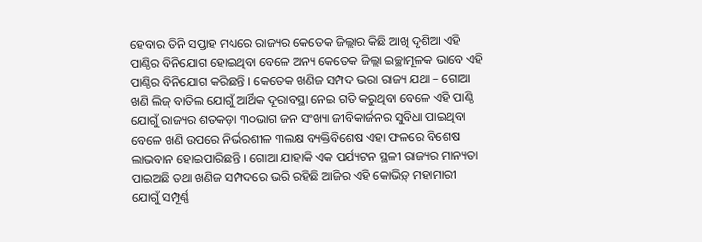ହେବାର ତିନି ସପ୍ତାହ ମଧ୍ୟରେ ରାଜ୍ୟର କେତେକ ଜିଲ୍ଲାର କିଛି ଆଖି ଦୃଶିଆ ଏହି ପାଣ୍ଠିର ବିନିଯୋଗ ହୋଇଥିବା ବେଳେ ଅନ୍ୟ କେତେକ ଜିଲ୍ଲା ଇଚ୍ଛାମୂଳକ ଭାବେ ଏହି ପାଣ୍ଠିର ବିନିଯୋଗ କରିଛନ୍ତି । କେତେକ ଖଣିଜ ସମ୍ପଦ ଭରା ରାଜ୍ୟ ଯଥା – ଗୋଆ ଖଣି ଲିଜ୍ ବାତିଲ ଯୋଗୁଁ ଆର୍ଥିକ ଦୂରାବସ୍ଥା ନେଇ ଗତି କରୁଥିବା ବେଳେ ଏହି ପାଣ୍ଠି ଯୋଗୁଁ ରାଜ୍ୟର ଶତକଡ଼ା ୩୦ଭାଗ ଜନ ସଂଖ୍ୟା ଜୀବିକାର୍ଜନର ସୁବିଧା ପାଇଥିବା ବେଳେ ଖଣି ଉପରେ ନିର୍ଭରଶୀଳ ୩ଲକ୍ଷ ବ୍ୟକ୍ତିବିଶେଷ ଏହା ଫଳରେ ବିଶେଷ ଲାଭବାନ ହୋଇପାରିଛନ୍ତି । ଗୋଆ ଯାହାକି ଏକ ପର୍ଯ୍ୟଟନ ସ୍ଥଳୀ ରାଜ୍ୟର ମାନ୍ୟତା ପାଇଅଛି ତଥା ଖଣିଜ ସମ୍ପଦରେ ଭରି ରହିଛି ଆଜିର ଏହି କୋଭିଡ଼୍ ମହାମାରୀ ଯୋଗୁଁ ସମ୍ପୂର୍ଣ୍ଣ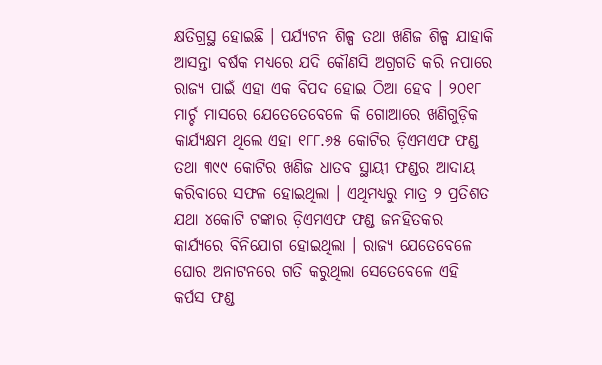କ୍ଷତିଗ୍ରସ୍ଥ ହୋଇଛି । ପର୍ଯ୍ୟଟନ ଶିଳ୍ପ ତଥା ଖଣିଜ ଶିଳ୍ପ ଯାହାକି ଆସନ୍ତା ବର୍ଷକ ମଧ୍ୟରେ ଯଦି କୌଣସି ଅଗ୍ରଗତି କରି ନପାରେ ରାଜ୍ୟ ପାଇଁ ଏହା ଏକ ବିପଦ ହୋଇ ଠିଆ ହେବ । ୨୦୧୮ ମାର୍ଚ୍ଚ ମାସରେ ଯେତେତେବେଳେ କି ଗୋଆରେ ଖଣିଗୁଡ଼ିକ କାର୍ଯ୍ୟକ୍ଷମ ଥିଲେ ଏହା ୧୮୮.୬୫ କୋଟିର ଡ଼ିଏମଏଫ ଫଣ୍ଡ ତଥା ୩୯୯ କୋଟିର ଖଣିଜ ଧାତବ ସ୍ଥାୟୀ ଫଣ୍ଡର ଆଦାୟ କରିବାରେ ସଫଳ ହୋଇଥିଲା । ଏଥିମଧ୍ୟରୁ ମାତ୍ର ୨ ପ୍ରତିଶତ ଯଥା ୪କୋଟି ଟଙ୍କାର ଡ଼ିଏମଏଫ ଫଣ୍ଡ ଜନହିତକର କାର୍ଯ୍ୟରେ ବିନିଯୋଗ ହୋଇଥିଲା । ରାଜ୍ୟ ଯେତେବେଳେ ଘୋର ଅନାଟନରେ ଗତି କରୁଥିଲା ସେତେବେଳେ ଏହି କର୍ପସ ଫଣ୍ଡ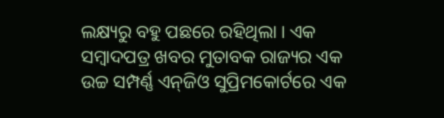ଲକ୍ଷ୍ୟରୁ ବହୁ ପଛରେ ରହିଥିଲା । ଏକ ସମ୍ବାଦପତ୍ର ଖବର ମୁତାବକ ରାଜ୍ୟର ଏକ ଉଚ୍ଚ ସମ୍ପର୍ଣ୍ଣ ଏନ୍‌ଜିଓ ସୁପ୍ରିମକୋର୍ଟରେ ଏକ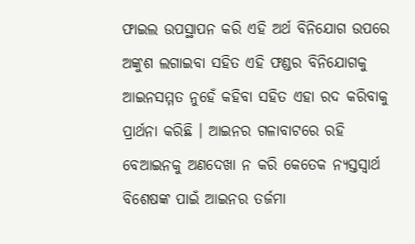ଫାଇଲ ଉପସ୍ଥାପନ କରି ଏହି ଅର୍ଥ ବିନିଯୋଗ ଉପରେ ଅଙ୍କୁଶ ଲଗାଇବା ସହିତ ଏହି ଫଣ୍ଡର ବିନିଯୋଗକୁ ଆଇନସମ୍ମତ ନୁହେଁ କହିବା ସହିତ ଏହା ରଦ କରିବାକୁ ପ୍ରାର୍ଥନା କରିଛି । ଆଇନର ଗଳାବାଟରେ ରହି ବେଆଇନକୁ ଅଣଦେଖା ନ କରି କେତେକ ନ୍ୟସ୍ତସ୍ୱାର୍ଥ ବିଶେଷଙ୍କ ପାଇଁ ଆଇନର ତର୍ଜମା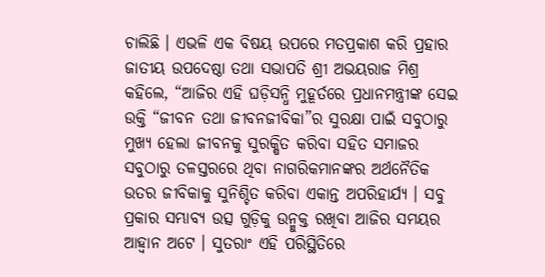ଚାଲିଛି । ଏଭଳି ଏକ ବିଷୟ ଉପରେ ମତପ୍ରକାଶ କରି ପ୍ରହାର ଜାତୀୟ ଉପଦେଷ୍ଠା ତଥା ସଭାପତି ଶ୍ରୀ ଅଭୟରାଜ ମିଶ୍ର କହିଲେ, “ଆଜିର ଏହି ଘଡ଼ିସନ୍ଧି ମୁହୂର୍ତରେ ପ୍ରଧାନମନ୍ତ୍ରୀଙ୍କ ସେଇ ଉକ୍ତି “ଜୀବନ ତଥା ଜୀବନଜୀବିକା”ର ସୁରକ୍ଷା ପାଇଁ ସବୁଠାରୁ ମୁଖ୍ୟ ହେଲା ଜୀବନକୁ ସୁରକ୍ଷିତ କରିବା ସହିତ ସମାଜର ସବୁଠାରୁ ତଳସ୍ତରରେ ଥିବା ନାଗରିକମାନଙ୍କର ଅର୍ଥନୈତିକ ଉତର ଜୀବିକାକୁ ସୁନିଶ୍ଚିତ କରିବା ଏକାନ୍ତ ଅପରିହାର୍ଯ୍ୟ । ସବୁ ପ୍ରକାର ସମ୍ଭାବ୍ୟ ଉତ୍ସ ଗୁଡ଼ିକୁ ଉନ୍ମୁକ୍ତ ରଖିବା ଆଜିର ସମୟର ଆହ୍ୱାନ ଅଟେ । ସୁତରାଂ ଏହି ପରିସ୍ଥିତିରେ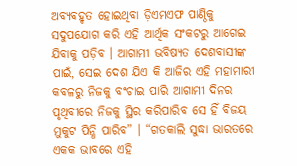ଅବ୍ୟବହୃତ ହୋଇଥିବା ଡ଼ିଏମଏଫ ପାଣ୍ଠିକୁ ସଦୁପଯୋଗ କରି ଏହି ଆର୍ଥିକ ସଂକଟରୁ ଆଗେଇ ଯିବାକୁ ପଡ଼ିବ । ଆଗାମୀ ଭବିଷ୍ୟତ ଦେଶବାସୀଙ୍କ ପାଇଁ, ସେଇ ଦେଶ ଯିଏ କି ଆଜିର ଏହି ମହାମାରୀ କବଳରୁ ନିଜକୁ ବଂଚାଇ ପାରି ଆଗାମୀ ଦିନର ପୃଥିବୀରେ ନିଜକୁ ସ୍ଥିର କରିପାରିବ ସେ ହିଁ ବିଜୟ ମୁକୁଟ ପିନ୍ଧି ପାରିବ” । “ଗତକାଲି ସୁଦ୍ଧା ଭାରତରେ ଏକକ ଭାବରେ ଏହି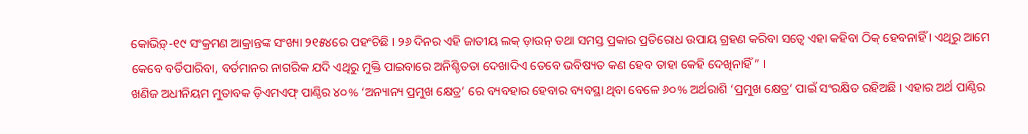କୋଭିଡ଼୍‌-୧୯ ସଂକ୍ରମଣ ଆକ୍ରାନ୍ତଙ୍କ ସଂଖ୍ୟା ୨୧୫୪ରେ ପହଂଚିଛି । ୨୬ ଦିନର ଏହି ଜାତୀୟ ଲକ୍ ଡ଼ାଉନ୍ ତଥା ସମସ୍ତ ପ୍ରକାର ପ୍ରତିରୋଧ ଉପାୟ ଗ୍ରହଣ କରିବା ସତ୍ୱେ ଏହା କହିବା ଠିକ୍ ହେବନାହିଁ । ଏଥିରୁ ଆମେ କେବେ ବର୍ତିପାରିବା, ବର୍ତମାନର ନାଗରିକ ଯଦି ଏଥିରୁ ମୁକ୍ତି ପାଇବାରେ ଅନିଶ୍ଚିତତା ଦେଖାଦିଏ ତେବେ ଭବିଷ୍ୟତ କଣ ହେବ ତାହା କେହି ଦେଖିନାହିଁ” ।
ଖଣିଜ ଅଧୀନିୟମ ମୁତାବକ ଡ଼ିଏମଏଫ୍ ପାଣ୍ଠିର ୪୦% ‘ଅନ୍ୟାନ୍ୟ ପ୍ରମୁଖ କ୍ଷେତ୍ର’ ରେ ବ୍ୟବହାର ହେବାର ବ୍ୟବସ୍ଥା ଥିବା ବେଳେ ୬୦% ଅର୍ଥରାଶି ‘ପ୍ରମୁଖ କ୍ଷେତ୍ର’ ପାଇଁ ସଂରକ୍ଷିତ ରହିଅଛି । ଏହାର ଅର୍ଥ ପାଣ୍ଠିର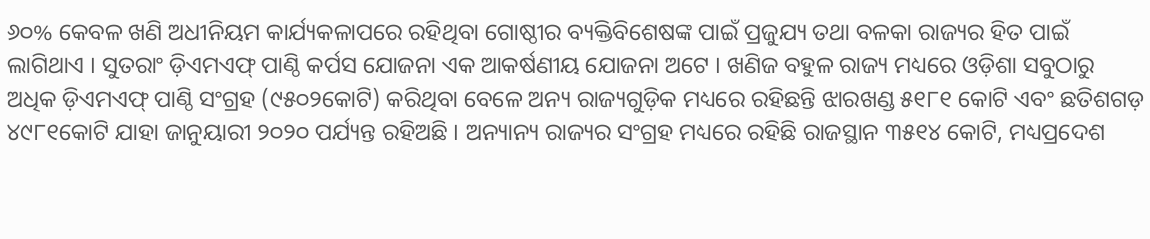୬୦% କେବଳ ଖଣି ଅଧୀନିୟମ କାର୍ଯ୍ୟକଳାପରେ ରହିଥିବା ଗୋଷ୍ଠୀର ବ୍ୟକ୍ତିବିଶେଷଙ୍କ ପାଇଁ ପ୍ରଜୁଯ୍ୟ ତଥା ବଳକା ରାଜ୍ୟର ହିତ ପାଇଁ ଲାଗିଥାଏ । ସୁତରାଂ ଡ଼ିଏମଏଫ୍ ପାଣ୍ଠି କର୍ପସ ଯୋଜନା ଏକ ଆକର୍ଷଣୀୟ ଯୋଜନା ଅଟେ । ଖଣିଜ ବହୁଳ ରାଜ୍ୟ ମଧ୍ୟରେ ଓଡ଼ିଶା ସବୁଠାରୁ ଅଧିକ ଡ଼ିଏମଏଫ୍ ପାଣ୍ଠି ସଂଗ୍ରହ (୯୫୦୨କୋଟି) କରିଥିବା ବେଳେ ଅନ୍ୟ ରାଜ୍ୟଗୁଡ଼ିକ ମଧ୍ୟରେ ରହିଛନ୍ତି ଝାରଖଣ୍ଡ ୫୧୮୧ କୋଟି ଏବଂ ଛତିଶଗଡ଼ ୪୯୮୧କୋଟି ଯାହା ଜାନୁୟାରୀ ୨୦୨୦ ପର୍ଯ୍ୟନ୍ତ ରହିଅଛି । ଅନ୍ୟାନ୍ୟ ରାଜ୍ୟର ସଂଗ୍ରହ ମଧ୍ୟରେ ରହିଛି ରାଜସ୍ଥାନ ୩୫୧୪ କୋଟି, ମଧ୍ୟପ୍ରଦେଶ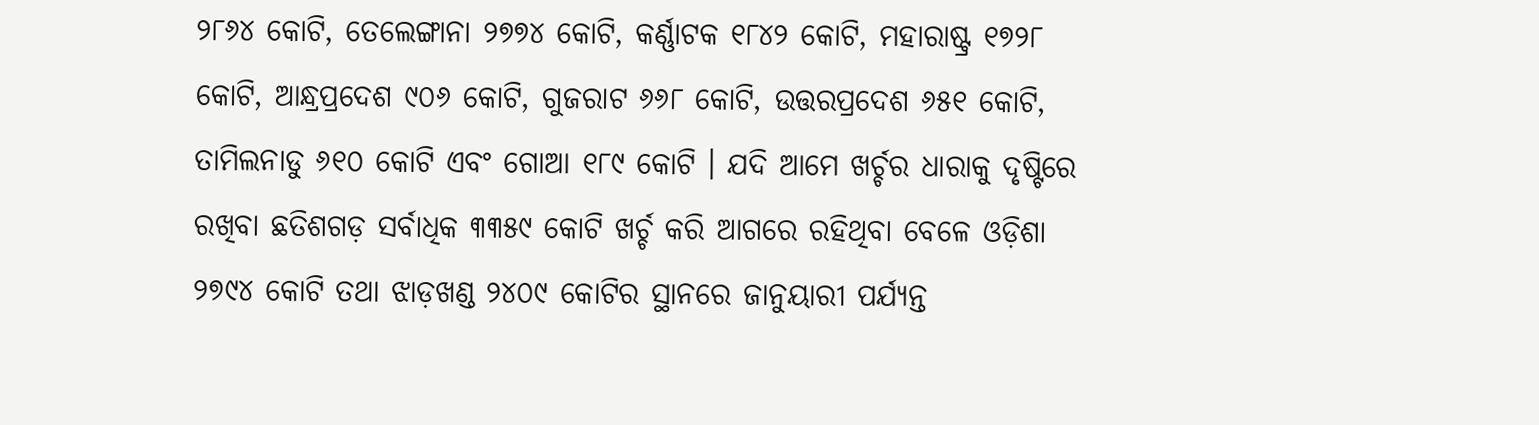୨୮୬୪ କୋଟି, ତେଲେଙ୍ଗାନା ୨୭୭୪ କୋଟି, କର୍ଣ୍ଣାଟକ ୧୮୪୨ କୋଟି, ମହାରାଷ୍ଟ୍ର ୧୭୨୮ କୋଟି, ଆନ୍ଧ୍ରପ୍ରଦେଶ ୯୦୬ କୋଟି, ଗୁଜରାଟ ୬୬୮ କୋଟି, ଉତ୍ତରପ୍ରଦେଶ ୬୫୧ କୋଟି, ତାମିଲନାଡୁ ୬୧୦ କୋଟି ଏବଂ ଗୋଆ ୧୮୯ କୋଟି । ଯଦି ଆମେ ଖର୍ଚ୍ଚର ଧାରାକୁ ଦୃଷ୍ଟିରେ ରଖିବା ଛତିଶଗଡ଼ ସର୍ବାଧିକ ୩୩୫୯ କୋଟି ଖର୍ଚ୍ଚ କରି ଆଗରେ ରହିଥିବା ବେଳେ ଓଡ଼ିଶା ୨୭୯୪ କୋଟି ତଥା ଝାଡ଼ଖଣ୍ଡ ୨୪୦୯ କୋଟିର ସ୍ଥାନରେ ଜାନୁୟାରୀ ପର୍ଯ୍ୟନ୍ତ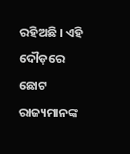ରହିଅଛି । ଏହି ଦୌଡ଼ରେ ଛୋଟ ରାଜ୍ୟମାନଙ୍କ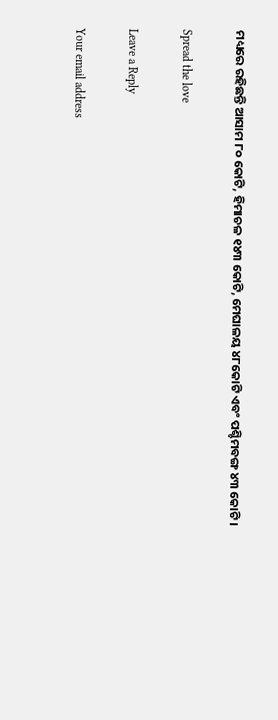ମଧ୍ୟରେ ରହିଛନ୍ତି ଆସାମ ୮୦ କୋଟି, ହିମାଚଳ ୧୪୩ କୋଟି, ମେଘାଳୟ ୪୮କୋଟି ଏବଂ ପଶ୍ଚିମବଙ୍ଗ ୪୩ କୋଟି ।

Spread the love

Leave a Reply

Your email address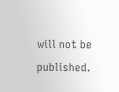will not be published.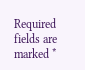Required fields are marked *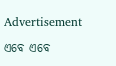Advertisement

ଏବେ ଏବେ